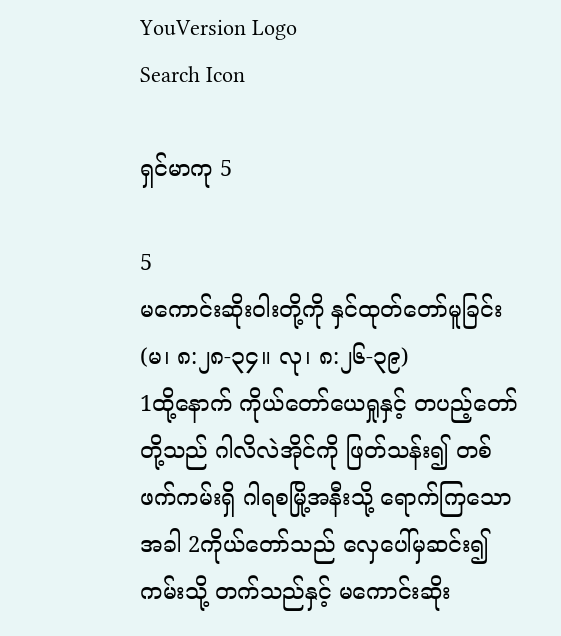YouVersion Logo
Search Icon

ရှင်မာကု 5

5
မကောင်းဆိုးဝါးတို့ကို နှင်ထုတ်တော်မူခြင်း
(မ၊ ၈:၂၈-၃၄။ လု၊ ၈:၂၆-၃၉)
1ထို့နောက် ကိုယ်တော်ယေရှုနှင့် တပည့်တော်တို့သည် ဂါလိလဲအိုင်ကို ဖြတ်သန်း၍ တစ်ဖက်ကမ်းရှိ ဂါရစမြို့အနီးသို့ ရောက်ကြသောအခါ 2ကိုယ်တော်သည် လှေပေါ်မှဆင်း၍ ကမ်းသို့ တက်သည်နှင့် မကောင်းဆိုး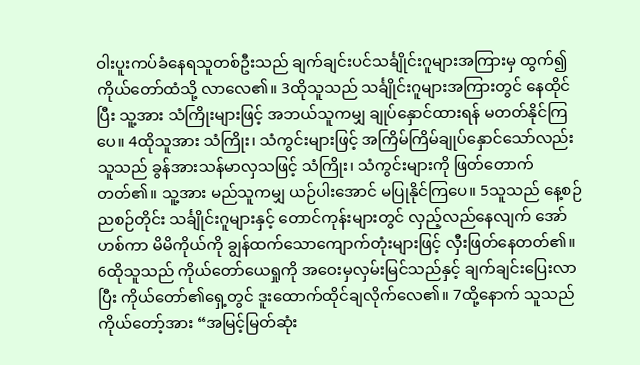ဝါးပူးကပ်ခံနေရသူတစ်ဦးသည် ချက်ချင်းပင်သင်္ချိုင်းဂူများအကြားမှ ထွက်၍ ကိုယ်တော်ထံသို့ လာလေ၏။ 3ထိုသူသည် သင်္ချိုင်းဂူများအကြားတွင် နေထိုင်ပြီး သူ့အား သံကြိုးများဖြင့် အဘယ်သူကမျှ ချုပ်နှောင်ထားရန် မတတ်နိုင်ကြပေ။ 4ထိုသူအား သံကြိုး၊ သံကွင်းများဖြင့် အကြိမ်ကြိမ်ချုပ်နှောင်သော်လည်း သူသည် ခွန်အားသန်မာလှသဖြင့် သံကြိုး၊ သံကွင်းများကို ဖြတ်တောက်တတ်၏။ သူ့အား မည်သူကမျှ ယဉ်ပါးအောင် မပြုနိုင်ကြပေ။ 5သူသည် နေ့စဉ်ညစဉ်တိုင်း သင်္ချိုင်းဂူများနှင့် တောင်ကုန်းများတွင် လှည့်လည်နေလျက် အော်ဟစ်ကာ မိမိကိုယ်ကို ချွန်ထက်သောကျောက်တုံးများဖြင့် လှီးဖြတ်နေတတ်၏။
6ထိုသူသည် ကိုယ်တော်ယေရှုကို အဝေးမှလှမ်းမြင်သည်နှင့် ချက်ချင်းပြေးလာပြီး ကိုယ်တော်၏ရှေ့တွင် ဒူးထောက်ထိုင်ချလိုက်လေ၏။ 7ထို့နောက် သူသည် ကိုယ်တော့်အား “အမြင့်မြတ်ဆုံး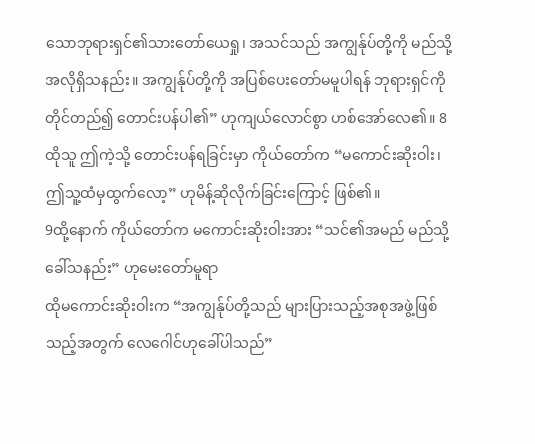သောဘုရားရှင်၏သားတော်ယေရှု၊ အသင်သည် အကျွန်ုပ်တို့ကို မည်သို့အလိုရှိသနည်း။ အကျွန်ုပ်တို့ကို အပြစ်ပေးတော်မမူပါရန် ဘုရားရှင်ကို တိုင်တည်၍ တောင်းပန်ပါ၏” ဟုကျယ်လောင်စွာ ဟစ်အော်လေ၏။ 8ထိုသူ ဤကဲ့သို့ တောင်းပန်ရခြင်းမှာ ကိုယ်တော်က “မကောင်းဆိုးဝါး၊ ဤသူ့ထံမှထွက်လော့” ဟုမိန့်ဆိုလိုက်ခြင်းကြောင့် ဖြစ်၏။
9ထို့နောက် ကိုယ်တော်က မကောင်းဆိုးဝါးအား “သင်၏အမည် မည်သို့ခေါ်သနည်း” ဟုမေးတော်မူရာ
ထိုမကောင်းဆိုးဝါးက “အကျွန်ုပ်တို့သည် များပြားသည့်အစုအဖွဲ့ဖြစ်သည့်အတွက် လေဂေါင်ဟုခေါ်ပါသည်”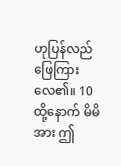ဟုပြန်လည်ဖြေကြားလေ၏။ 10ထို့နောက် မိမိအား ဤ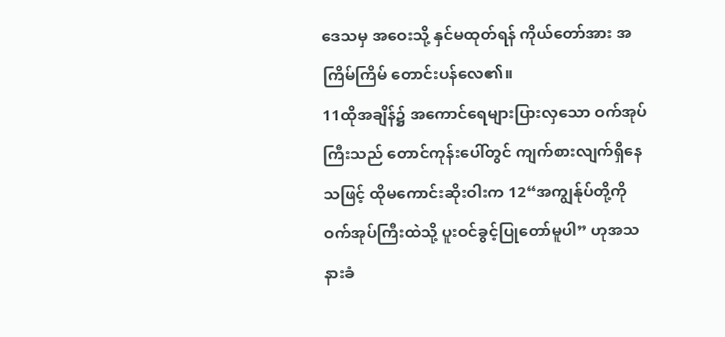ဒေသမှ အဝေးသို့ နှင်မထုတ်ရန် ကိုယ်တော်အား အကြိမ်ကြိမ် တောင်းပန်လေ၏။
11ထိုအချိန်၌ အကောင်ရေများပြားလှသော ဝက်အုပ်ကြီးသည် တောင်ကုန်းပေါ်တွင် ကျက်စားလျက်ရှိနေသဖြင့် ထိုမကောင်းဆိုးဝါးက 12“အကျွန်ုပ်တို့ကို ဝက်အုပ်ကြီးထဲသို့ ပူးဝင်ခွင့်ပြုတော်မူပါ” ဟုအသနားခံ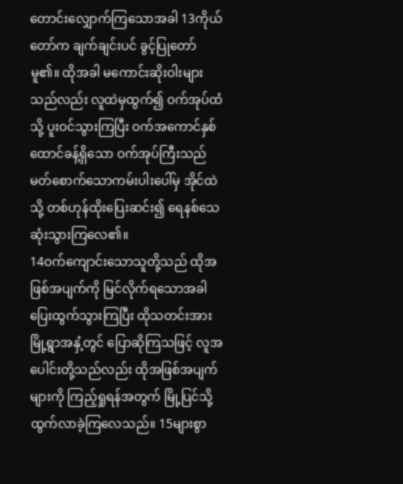တောင်းလျှောက်ကြသောအခါ 13ကိုယ်တော်က ချက်ချင်းပင် ခွင့်ပြုတော်မူ၏။ ထိုအခါ မကောင်းဆိုးဝါးများသည်လည်း လူထဲမှထွက်၍ ဝက်အုပ်ထံသို့ ပူးဝင်သွားကြပြီး ဝက်အကောင်နှစ်ထောင်ခန့်ရှိသော ဝက်အုပ်ကြီးသည် မတ်စောက်သောကမ်းပါးပေါ်မှ အိုင်ထဲသို့ တစ်ဟုန်ထိုးပြေးဆင်း၍ ရေနစ်သေဆုံးသွားကြလေ၏။
14ဝက်ကျောင်းသောသူတို့သည် ထိုအဖြစ်အပျက်ကို မြင်လိုက်ရသောအခါ ပြေးထွက်သွားကြပြီး ထိုသတင်းအား မြို့ရွာအနှံ့တွင် ပြောဆိုကြသဖြင့် လူအပေါင်းတို့သည်လည်း ထိုအဖြစ်အပျက်များကို ကြည့်ရှုရန်အတွက် မြို့ပြင်သို့ ထွက်လာခဲ့ကြလေသည်။ 15များစွာ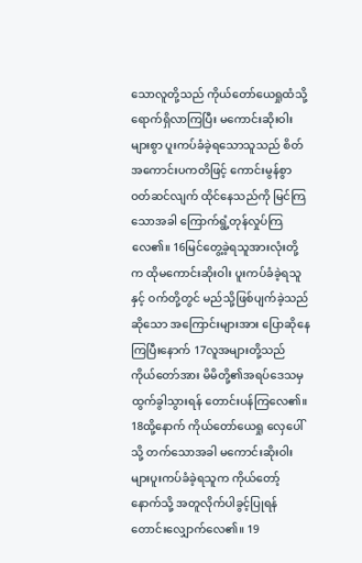သောလူတို့သည် ကိုယ်တော်ယေရှုထံသို့ ရောက်ရှိလာကြပြီး မကောင်းဆိုးဝါးများစွာ ပူးကပ်ခံခဲ့ရသောသူသည် စိတ်အကောင်းပကတိဖြင့် ကောင်းမွန်စွာ ဝတ်ဆင်လျက် ထိုင်နေသည်ကို မြင်ကြသောအခါ ကြောက်ရွံ့တုန်လှုပ်ကြလေ၏။ 16မြင်တွေ့ခဲ့ရသူအားလုံးတို့က ထိုမကောင်းဆိုးဝါး ပူးကပ်ခံခဲ့ရသူနှင့် ဝက်တို့တွင် မည်သို့ဖြစ်ပျက်ခဲ့သည်ဆိုသော အကြောင်းများအား ပြောဆိုနေကြပြီးနောက် 17လူအများတို့သည် ကိုယ်တော်အား မိမိတို့၏အရပ်ဒေသမှ ထွက်ခွါသွားရန် တောင်းပန်ကြလေ၏။
18ထို့နောက် ကိုယ်တော်ယေရှု လှေပေါ်သို့ တက်သောအခါ မကောင်းဆိုးဝါးများပူးကပ်ခံခဲ့ရသူက ကိုယ်တော့်နောက်သို့ အတူလိုက်ပါခွင့်ပြုရန် တောင်းလျှောက်လေ၏။ 19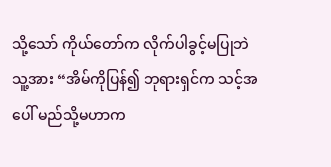သို့သော် ကိုယ်တော်က လိုက်ပါခွင့်မပြုဘဲ သူ့အား “အိမ်ကိုပြန်၍ ဘုရားရှင်က သင့်အပေါ် မည်သို့မဟာက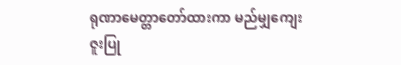ရုဏာမေတ္တာတော်ထားကာ မည်မျှကျေးဇူးပြု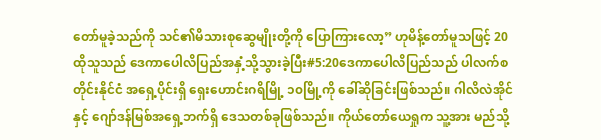တော်မူခဲ့သည်ကို သင်၏မိသားစုဆွေမျိုးတို့ကို ပြောကြားလော့” ဟုမိန့်တော်မူသဖြင့် 20ထိုသူသည် ဒေကာပေါလိပြည်အနှံ့သို့သွားခဲ့ပြီး#5:20ဒေကာပေါလိပြည်သည် ပါလက်စတိုင်းနိုင်ငံ အရှေ့ပိုင်းရှိ ရှေးဟောင်းဂရိမြို့ ၁၀မြို့ကို ခေါ်ဆိုခြင်းဖြစ်သည်။ ဂါလိလဲအိုင်နှင့် ဂျော်ဒန်မြစ်အရှေ့ဘက်ရှိ ဒေသတစ်ခုဖြစ်သည်။ ကိုယ်တော်ယေရှုက သူ့အား မည်သို့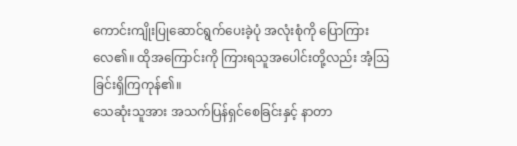ကောင်းကျိုးပြုဆောင်ရွက်ပေးခဲ့ပုံ အလုံးစုံကို ပြောကြားလေ၏။ ထိုအကြောင်းကို ကြားရသူအပေါင်းတို့လည်း အံ့ဩခြင်းရှိကြကုန်၏။
သေဆုံးသူအား အသက်ပြန်ရှင်စေခြင်းနှင့် နာတာ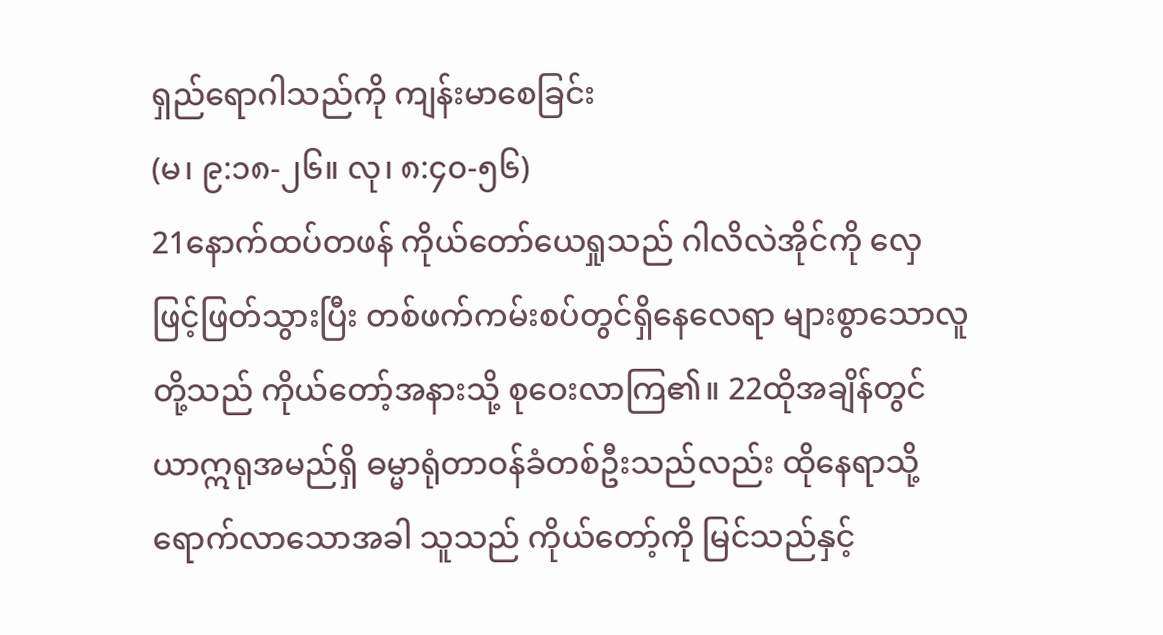ရှည်ရောဂါသည်ကို ကျန်းမာစေခြင်း
(မ၊ ၉:၁၈-၂၆။ လု၊ ၈:၄၀-၅၆)
21နောက်ထပ်တဖန် ကိုယ်တော်ယေရှုသည် ဂါလိလဲအိုင်ကို လှေဖြင့်ဖြတ်သွားပြီး တစ်ဖက်ကမ်းစပ်တွင်ရှိနေလေရာ များစွာသောလူတို့သည် ကိုယ်တော့်အနားသို့ စုဝေးလာကြ၏။ 22ထိုအချိန်တွင် ယာဣရုအမည်ရှိ ဓမ္မာရုံတာဝန်ခံတစ်ဦးသည်လည်း ထိုနေရာသို့ ရောက်လာသောအခါ သူသည် ကိုယ်တော့်ကို မြင်သည်နှင့်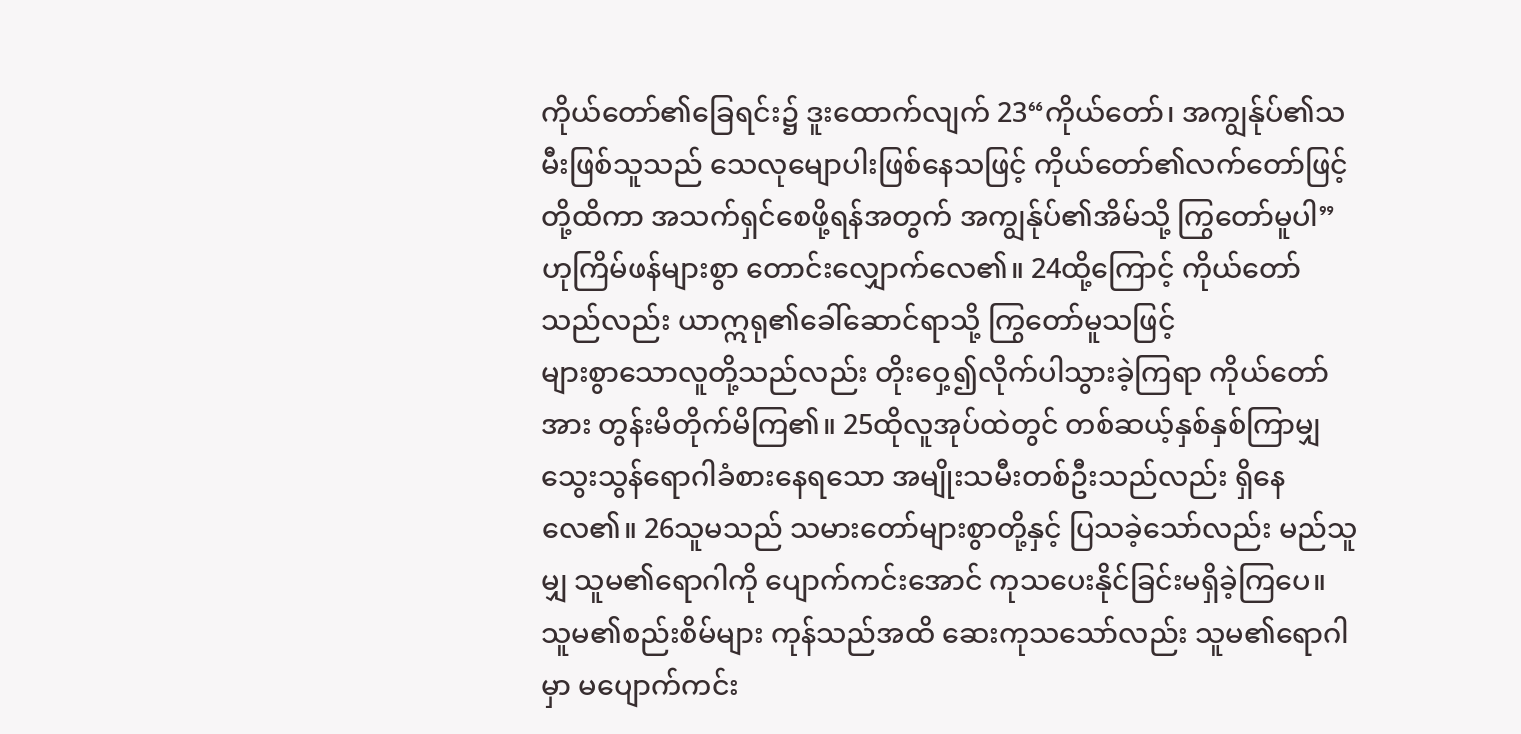ကိုယ်တော်၏ခြေရင်း၌ ဒူးထောက်လျက် 23“ကိုယ်တော်၊ အကျွန်ုပ်၏သမီးဖြစ်သူသည် သေလုမျောပါးဖြစ်နေသဖြင့် ကိုယ်တော်၏လက်တော်ဖြင့်တို့ထိကာ အသက်ရှင်စေဖို့ရန်အတွက် အကျွန်ုပ်၏အိမ်သို့ ကြွတော်မူပါ” ဟုကြိမ်ဖန်များစွာ တောင်းလျှောက်လေ၏။ 24ထို့ကြောင့် ကိုယ်တော်သည်လည်း ယာဣရု၏ခေါ်ဆောင်ရာသို့ ကြွတော်မူသဖြင့်
များစွာသောလူတို့သည်လည်း တိုးဝှေ့၍လိုက်ပါသွားခဲ့ကြရာ ကိုယ်တော်အား တွန်းမိတိုက်မိကြ၏။ 25ထိုလူအုပ်ထဲတွင် တစ်ဆယ့်နှစ်နှစ်ကြာမျှ သွေးသွန်ရောဂါခံစားနေရသော အမျိုးသမီးတစ်ဦးသည်လည်း ရှိနေလေ၏။ 26သူမသည် သမားတော်များစွာတို့နှင့် ပြသခဲ့သော်လည်း မည်သူမျှ သူမ၏ရောဂါကို ပျောက်ကင်းအောင် ကုသပေးနိုင်ခြင်းမရှိခဲ့ကြပေ။ သူမ၏စည်းစိမ်များ ကုန်သည်အထိ ဆေးကုသသော်လည်း သူမ၏ရောဂါမှာ မပျောက်ကင်း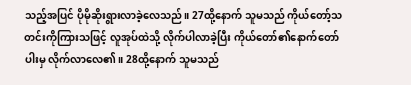သည့်အပြင် ပိုမိုဆိုးရွားလာခဲ့လေသည်။ 27ထို့နောက် သူမသည် ကိုယ်တော့်သတင်းကိုကြားသဖြင့် လူအုပ်ထဲသို့ လိုက်ပါလာခဲ့ပြီး ကိုယ်တော်၏နောက်တော်ပါးမှ လိုက်လာလေ၏။ 28ထို့နောက် သူမသည်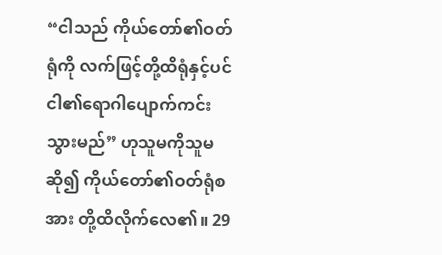“ငါသည် ကိုယ်တော်၏ဝတ်ရုံကို လက်ဖြင့်တို့ထိရုံနှင့်ပင် ငါ၏ရောဂါပျောက်ကင်းသွားမည်” ဟုသူမကိုသူမဆို၍ ကိုယ်တော်၏ဝတ်ရုံစအား တို့ထိလိုက်လေ၏။ 29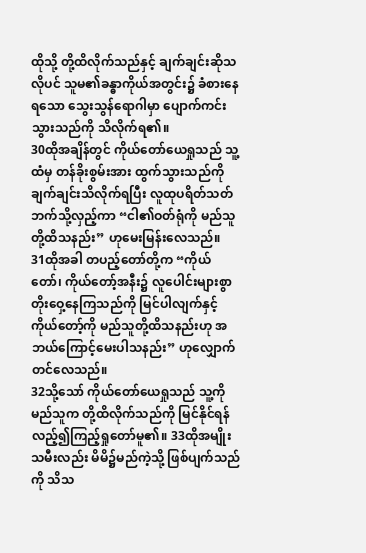ထိုသို့ တို့ထိလိုက်သည်နှင့် ချက်ချင်းဆိုသလိုပင် သူမ၏ခန္ဓာကိုယ်အတွင်း၌ ခံစားနေရသော သွေးသွန်ရောဂါမှာ ပျောက်ကင်းသွားသည်ကို သိလိုက်ရ၏။
30ထိုအချိန်တွင် ကိုယ်တော်ယေရှုသည် သူ့ထံမှ တန်ခိုးစွမ်းအား ထွက်သွားသည်ကို ချက်ချင်းသိလိုက်ရပြီး လူထုပရိတ်သတ်ဘက်သို့လှည့်ကာ “ငါ၏ဝတ်ရုံကို မည်သူတို့ထိသနည်း” ဟုမေးမြန်းလေသည်။
31ထိုအခါ တပည့်တော်တို့က “ကိုယ်တော်၊ ကိုယ်တော့်အနီး၌ လူပေါင်းများစွာ တိုးဝှေ့နေကြသည်ကို မြင်ပါလျက်နှင့် ကိုယ်တော့်ကို မည်သူတို့ထိသနည်းဟု အဘယ်ကြောင့်မေးပါသနည်း” ဟုလျှောက်တင်လေသည်။
32သို့သော် ကိုယ်တော်ယေရှုသည် သူ့ကို မည်သူက တို့ထိလိုက်သည်ကို မြင်နိုင်ရန် လည့်၍ကြည့်ရှုတော်မူ၏။ 33ထိုအမျိုးသမီးလည်း မိမိ၌မည်ကဲ့သို့ ဖြစ်ပျက်သည်ကို သိသ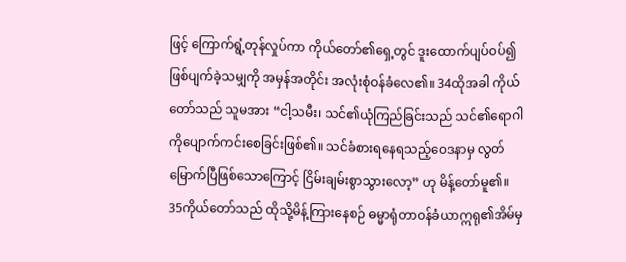ဖြင့် ကြောက်ရွံ့တုန်လှုပ်ကာ ကိုယ်တော်၏ရှေ့တွင် ဒူးထောက်ပျပ်ဝပ်၍ ဖြစ်ပျက်ခဲ့သမျှကို အမှန်အတိုင်း အလုံးစုံဝန်ခံလေ၏။ 34ထိုအခါ ကိုယ်တော်သည် သူမအား “ငါ့သမီး၊ သင်၏ယုံကြည်ခြင်းသည် သင်၏ရောဂါကိုပျောက်ကင်းစေခြင်းဖြစ်၏။ သင်ခံစားရနေရသည့်ဝေဒနာမှ လွတ်မြောက်ပြီဖြစ်သောကြောင့် ငြိမ်းချမ်းစွာသွားလော့” ဟု မိန့်တော်မူ၏။
35ကိုယ်တော်သည် ထိုသို့မိန့်ကြားနေစဉ် ဓမ္မာရုံတာဝန်ခံယာဣရု၏အိမ်မှ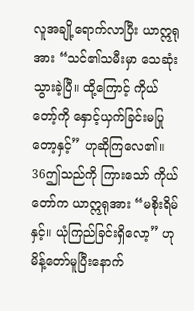လူအချို့ရောက်လာပြီး ယာဣရုအား “သင်၏သမီးမှာ သေဆုံးသွားခဲ့ပြီ။ ထို့ကြောင့် ကိုယ်တော့်ကို နှောင့်ယှက်ခြင်းမပြုတော့နှင့်” ဟုဆိုကြလေ၏။
36ဤသည်ကို ကြားသော် ကိုယ်တော်က ယာဣရုအား “မစိုးရိမ်နှင့်။ ယုံကြည်ခြင်းရှိလော့” ဟုမိန့်တော်မူပြီးနောက်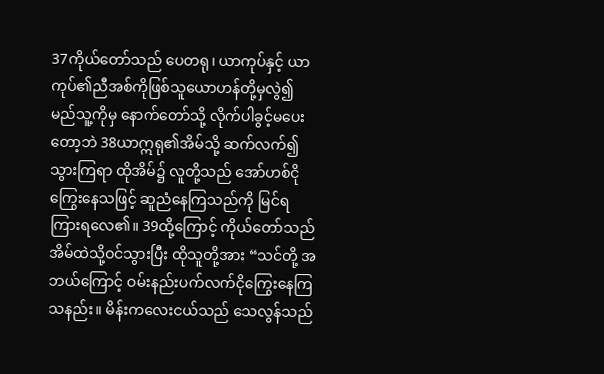37ကိုယ်တော်သည် ပေတရု၊ ယာကုပ်နှင့် ယာကုပ်၏ညီအစ်ကိုဖြစ်သူယောဟန်တို့မှလွဲ၍ မည်သူ့ကိုမှ နောက်တော်သို့ လိုက်ပါခွင့်မပေးတော့ဘဲ 38ယာဣရု၏အိမ်သို့ ဆက်လက်၍သွားကြရာ ထိုအိမ်၌ လူတို့သည် အော်ဟစ်ငိုကြွေးနေသဖြင့် ဆူညံနေကြသည်ကို မြင်ရကြားရလေ၏။ 39ထို့ကြောင့် ကိုယ်တော်သည် အိမ်ထဲသို့ဝင်သွားပြီး ထိုသူတို့အား “သင်တို့ အဘယ်ကြောင့် ဝမ်းနည်းပက်လက်ငိုကြွေးနေကြသနည်း။ မိန်းကလေးငယ်သည် သေလွန်သည်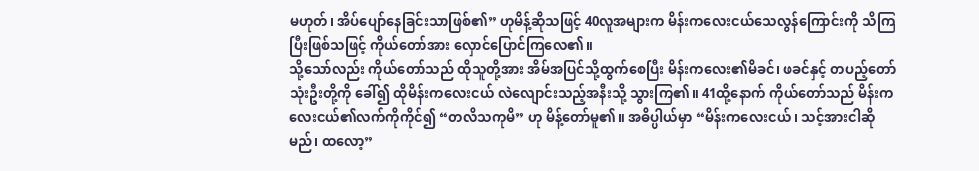မဟုတ်၊ အိပ်ပျော်နေခြင်းသာဖြစ်၏” ဟုမိန့်ဆိုသဖြင့် 40လူအများက မိန်းကလေးငယ်သေလွန်ကြောင်းကို သိကြပြီးဖြစ်သဖြင့် ကိုယ်တော်အား လှောင်ပြောင်ကြလေ၏။
သို့သော်လည်း ကိုယ်တော်သည် ထိုသူတို့အား အိမ်အပြင်သို့ထွက်စေပြီး မိန်းကလေး၏မိခင်၊ ဖခင်နှင့် တပည့်တော်သုံးဦးတို့ကို ခေါ်၍ ထိုမိန်းကလေးငယ် လဲလျောင်းသည့်အနီးသို့ သွားကြ၏။ 41ထို့နောက် ကိုယ်တော်သည် မိန်းကလေးငယ်၏လက်ကိုကိုင်၍ “တလိသကုမိ” ဟု မိန့်တော်မူ၏။ အဓိပ္ပါယ်မှာ “မိန်းကလေးငယ်၊ သင့်အားငါဆိုမည်၊ ထလော့”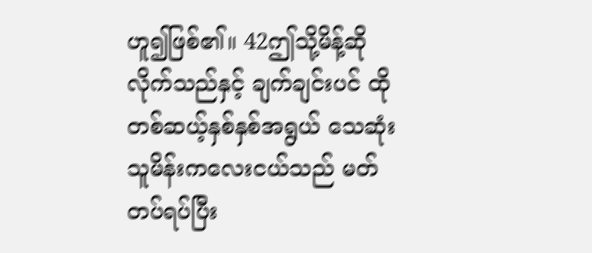ဟူ၍ဖြစ်၏။ 42ဤသို့မိန့်ဆိုလိုက်သည်နှင့် ချက်ချင်းပင် ထိုတစ်ဆယ့်နှစ်နှစ်အရွယ် သေဆုံးသူမိန်းကလေးငယ်သည် မတ်တပ်ရပ်ပြီး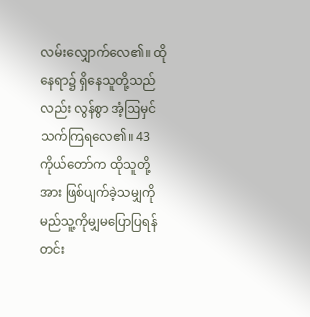လမ်းလျှောက်လေ၏။ ထိုနေရာ၌ ရှိနေသူတို့သည်လည်း လွန်စွာ အံ့ဩမှင်သက်ကြရလေ၏။ 43ကိုယ်တော်က ထိုသူတို့အား ဖြစ်ပျက်ခဲ့သမျှကို မည်သူ့ကိုမျှမပြောပြရန် တင်း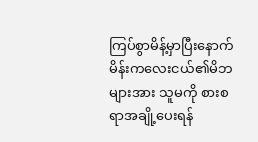ကြပ်စွာမိန့်မှာပြီးနောက် မိန်းကလေးငယ်၏မိဘများအား သူမကို စားစရာအချို့ပေးရန်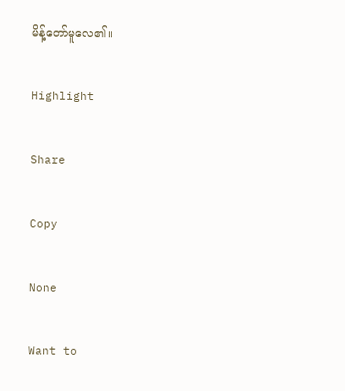မိန့်တော်မူလေ၏။

Highlight

Share

Copy

None

Want to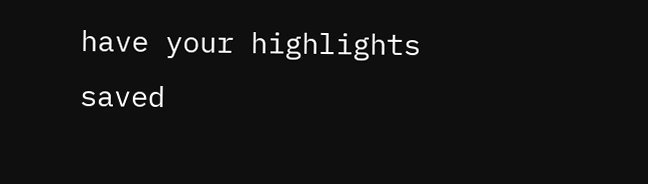have your highlights saved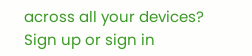across all your devices? Sign up or sign in